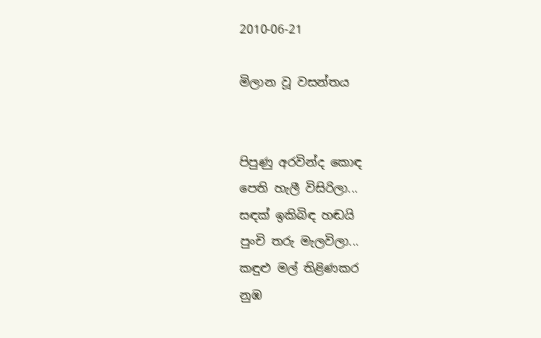2010-06-21

මිලාන වූ වසන්තය


පිපුණු අරවින්ද කොඳ
පෙති හැලී විසිරිලා...
සඳක් ඉකිබිඳ හඬයි
පුංචි තරු මැලවිලා...
කඳුළු මල් තිළිණකර
නුඹ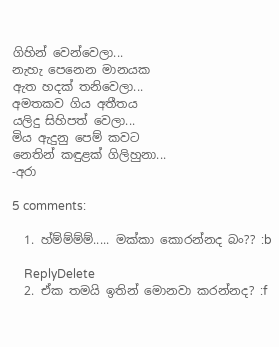ගිහින් වෙන්වෙලා...
නැහැ පෙනෙන මානයක
ඇත හදක් තනිවෙලා...
අමතකව ගිය අතීතය
යලිදු සිහිපත් වෙලා...
මිය ඇදුනු පෙම් කවට
නෙතින් කඳුළක් ගිලිහුනා...
-අරා

5 comments:

  1. හ්ම්ම්ම්ම්..... මක්කා කොරන්නද බං?? :b

    ReplyDelete
  2. ඒක තමයි ඉතින් මොනවා කරන්නද? :f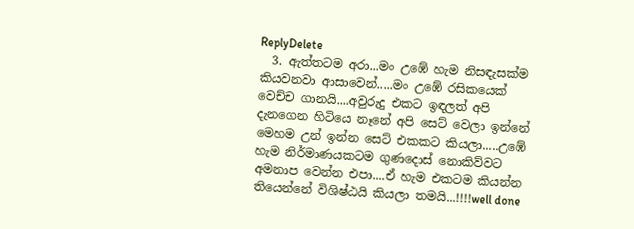ReplyDelete
  3. ඇත්තටම අරා...මං උඹේ හැම නිසඳැසක්ම කියවනවා ආසාවෙන්.....මං උඹේ රසිකයෙක් වෙච්ච ගානයි....අවුරුදු එකට ඉඳලත් අපි දැනගෙන හිටියෙ නෑනේ අපි සෙට් වෙලා ඉන්නේ මෙහම උන් ඉන්න සෙට් එකකට කියලා.....උඹේ හැම නිර්මාණයකටම ගුණදොස් නොකිව්වට අමනාප වෙන්න එපා....ඒ හැම එකටම කියන්න තියෙන්නේ විශිෂ්ඨයි කියලා තමයි...!!!!well done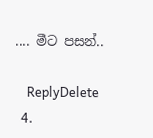.... මීට පසන්..

    ReplyDelete
  4.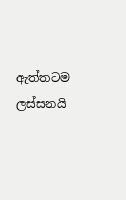ඇත්තටම ලස්සනයි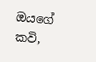ඔයගේ කවි,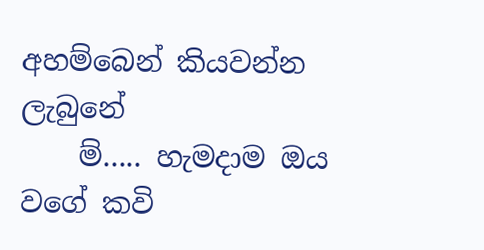අහම්බෙන් කියවන්න ලැබුනේ
    ම්..... හැමදාම ඔය වගේ කවි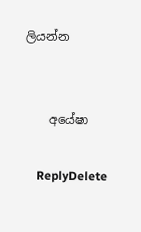ලියන්න


    අයේෂා

    ReplyDelete